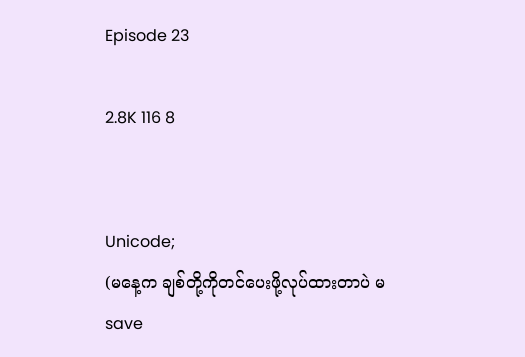Episode 23

2.8K 116 8


Unicode;
(မနေ့က ချစ်တို့ကိုတင်ပေးဖို့လုပ်ထားတာပဲ မsave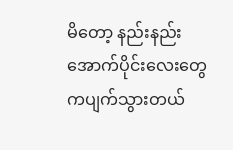မိတော့ နည်းနည်းအောက်ပိုင်းလေးတွေကပျက်သွားတယ်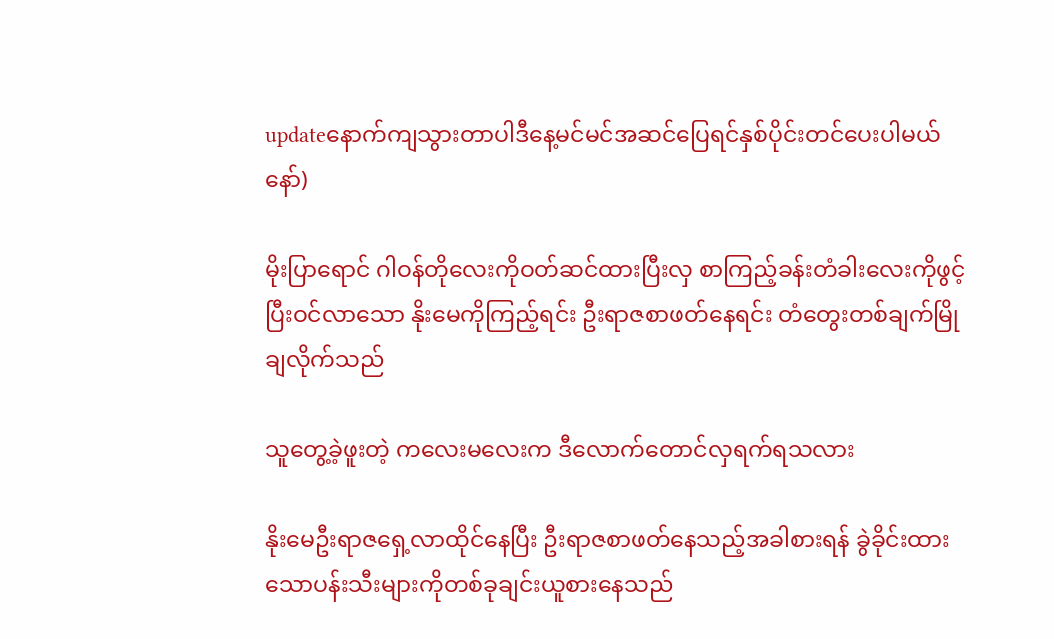updateနောက်ကျသွားတာပါဒီနေ့မင်မင်အဆင်ပြေရင်နှစ်ပိုင်းတင်ပေးပါမယ်နော်)

မိုးပြာရောင် ဂါဝန်တိုလေးကိုဝတ်ဆင်ထားပြီးလှ စာကြည့်ခန်းတံခါးလေးကိုဖွင့်ပြီးဝင်လာသော နိုးမေကိုကြည့်ရင်း ဦးရာဇစာဖတ်နေရင်း တံတွေးတစ်ချက်မြိုချလိုက်သည်

သူတွေ့ခဲ့ဖူးတဲ့ ကလေးမလေးက ဒီလောက်တောင်လှရက်ရသလား

နိုးမေဦးရာဇရှေ့လာထိုင်နေပြီး ဦးရာဇစာဖတ်နေသည့်အခါစားရန် ခွဲခိုင်းထားသောပန်းသီးများကိုတစ်ခုချင်းယူစားနေသည်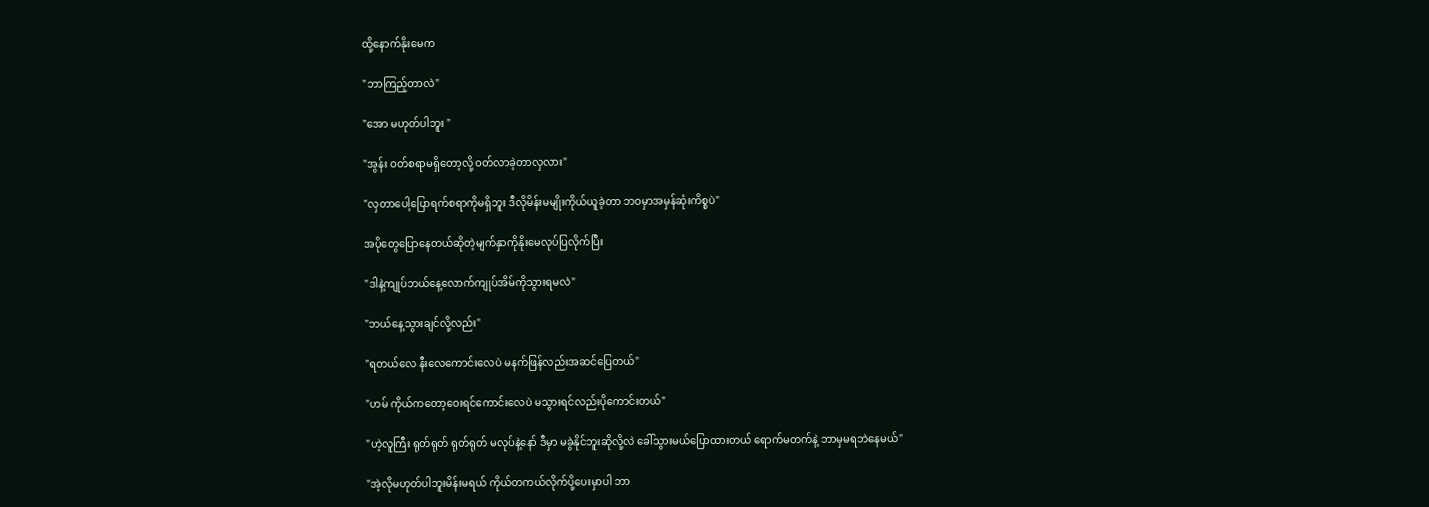ထို့နောက်နိုးမေက

"ဘာကြည့်တာလဲ"

"အော မဟုတ်ပါဘူး "

"အွန်း ဝတ်စရာမရှိတော့လို့ ဝတ်လာခဲ့တာလှလား"

"လှတာပေါ့ပြောရက်စရာကိုမရှိဘူး ဒီလိုမိန်းမမျိုးကိုယ်ယူခဲ့တာ ဘဝမှာအမှန်ဆုံးကိစ္စပဲ"

အပိုတွေပြောနေတယ်ဆိုတဲ့မျက်နှာကိုနိုးမေလုပ်ပြလိုက်ပြီး

"ဒါနဲ့ကျုပ်ဘယ်နေ့လောက်ကျုပ်အိမ်ကိုသွားရမလဲ"

"ဘယ်နေ့သွားချင်လို့လည်း"

"ရတယ်လေ နီးလေကောင်းလေပဲ မနက်ဖြန်လည်းအဆင်ပြေတယ်"

"ဟမ် ကိုယ်ကတော့ဝေးရင်ကောင်းလေပဲ မသွားရင်လည်းပိုကောင်းတယ်"

"ဟဲ့လူကြီး ရုတ်ရုတ် ရုတ်ရုတ် မလုပ်နဲ့နော် ဒီမှာ မခွဲနိုင်ဘူးဆိုလို့လဲ ခေါ်သွားမယ်ပြောထားတယ် ရောက်မတက်နဲ့ ဘာမှမရဘဲနေမယ်"

"အဲ့လိုမဟုတ်ပါဘူးမိန်းမရယ် ကိုယ်တကယ်လိုက်ပို့ပေးမှာပါ ဘာ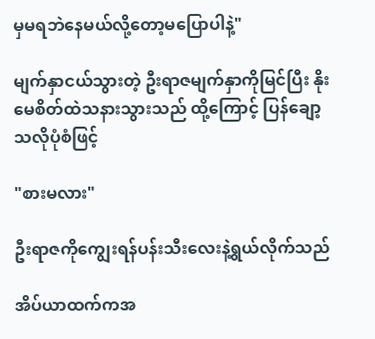မှမရဘဲနေမယ်လို့တော့မပြောပါနဲ့"

မျက်နှာငယ်သွားတဲ့ ဦးရာဇမျက်နှာကိုမြင်ပြီး နိုးမေစိတ်ထဲသနားသွားသည် ထို့ကြောင့် ပြန်ချော့သလိုပုံစံဖြင့်

"စားမလား"

ဦးရာဇကိုကျွေးရန်ပန်းသီးလေးနဲ့ရွယ်လိုက်သည်

အိပ်ယာထက်ကအ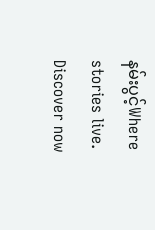နမ်းပွင့်Where stories live. Discover now